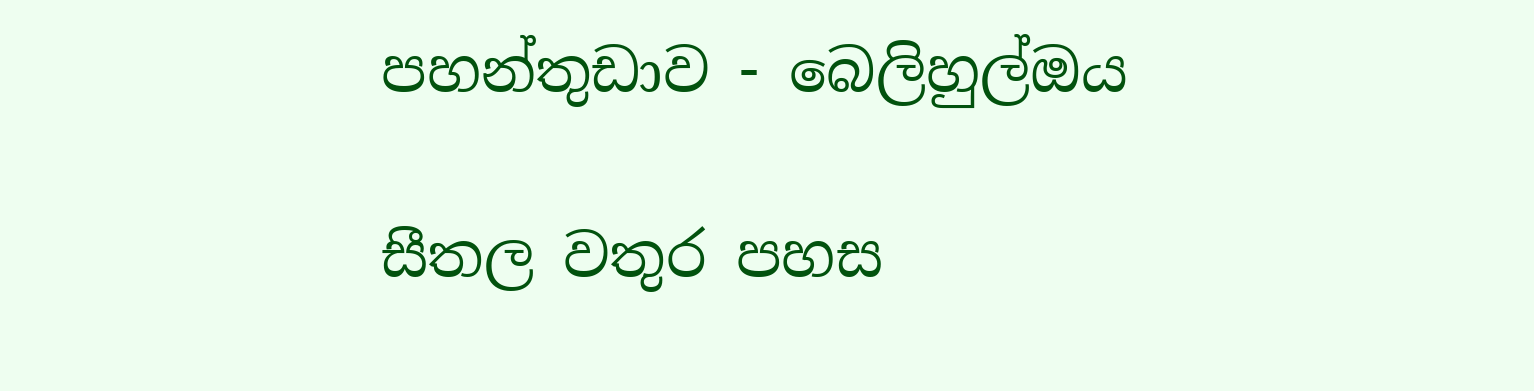පහන්තුඩාව - බෙලිහුල්ඔය

සීතල වතුර පහස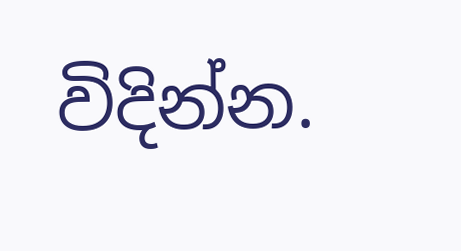විදින්න.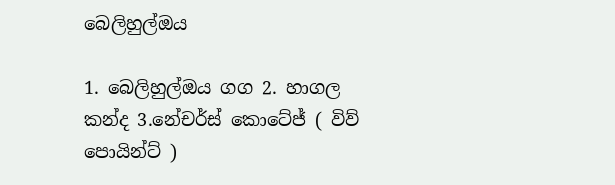බෙලිහුල්ඔය

1. බෙලිහුල්ඔය ගග 2. හාගල කන්ද 3.නේචර්ස් කොටේජ් ( විව් පොයින්ට් )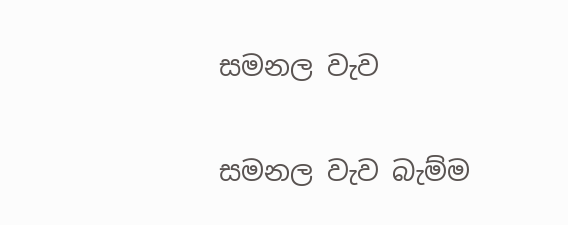සමනල වැව

සමනල වැව බැම්ම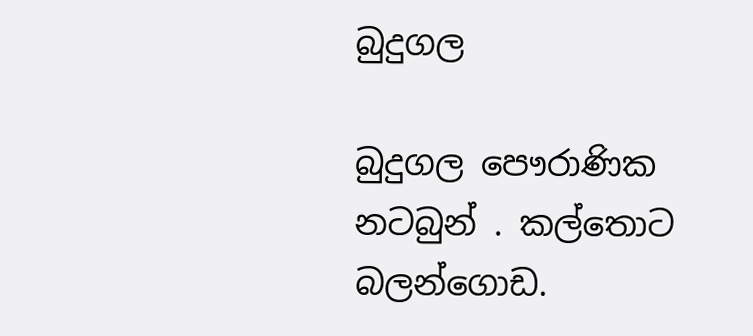බුදුගල

බුදුගල පෞරාණික නටබුන් . කල්තොට බලන්ගොඩ.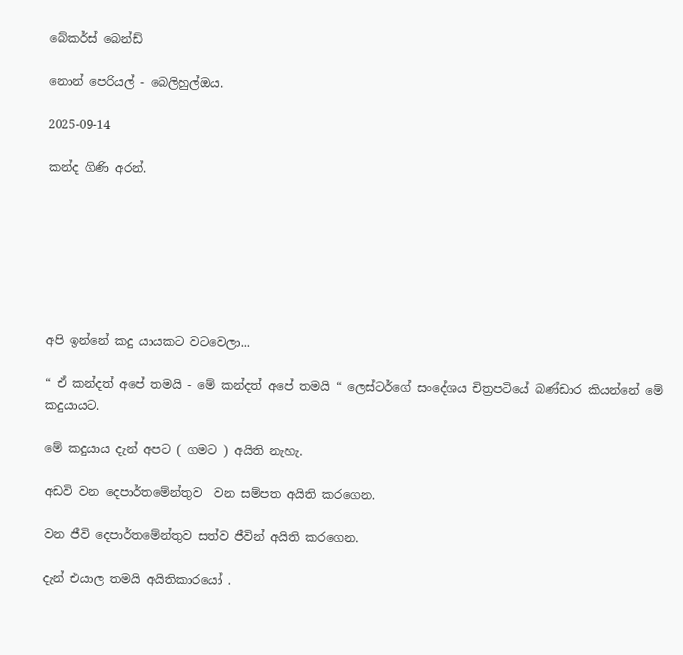බේකර්ස් බෙන්ඩ්

නොන් පෙරියල් - බෙලිහුල්ඔය.

2025-09-14

කන්ද ගිණි අරන්.







අපි ඉන්නේ කදු යායකට වටවෙලා...

“ ඒ කන්දත් අපේ තමයි - මේ කන්දත් අපේ තමයි “ ලෙස්ටර්ගේ සංදේශය චිත්‍රපටියේ බණ්ඩාර කියන්නේ මේ කදුයායට.

මේ කදුයාය දැන් අපට ( ගමට ) අයිති නැහැ.

අඩවි වන දෙපාර්තමේන්තුව  වන සම්පත අයිති කරගෙන.

වන ජීවි දෙපාර්තමේන්තුව සත්ව ජීවින් අයිති කරගෙන.

දැන් එයාල තමයි අයිතිකාරයෝ .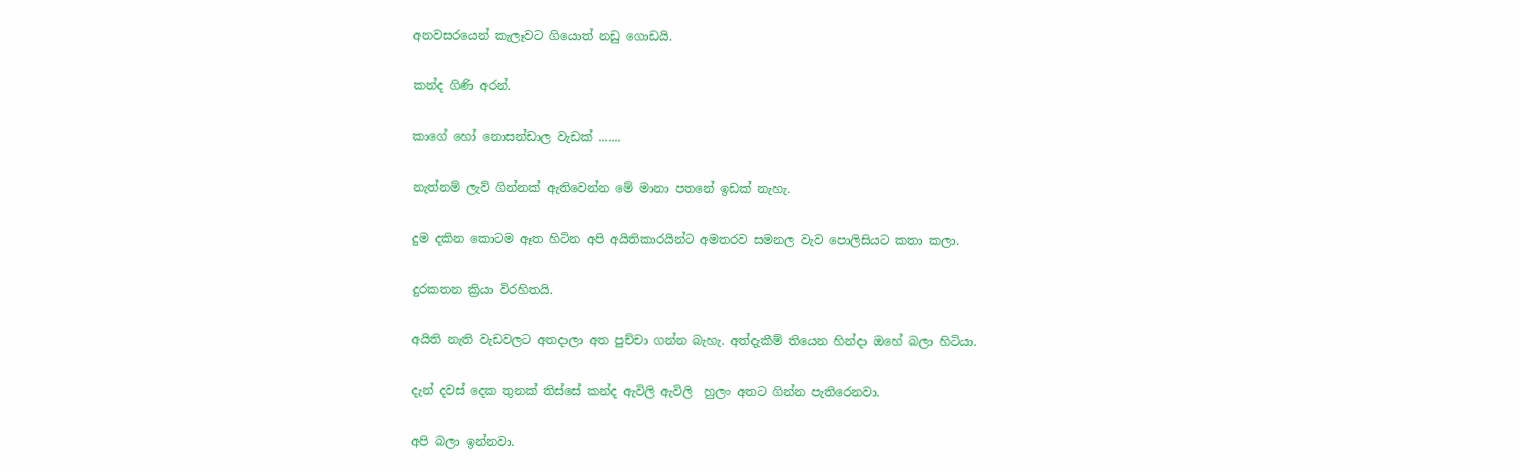අනවසරයෙන් කැලෑවට ගියොත් නඩු ගොඩයි.

කන්ද ගිණි අරන්.

කාගේ හෝ නොසන්ඩාල වැඩක් .......

නැත්නම් ලැව් ගින්නක් ඇතිවෙන්න මේ මානා පතනේ ඉඩක් නැහැ.

දුම දකින කොටම ඈත හිටින අපි අයිතිකාරයින්ට අමතරව සමනල වැව පොලිසියට කතා කලා.

දුරකතන ක්‍රියා විරහිතයි.

අයිති නැති වැඩවලට අතදාලා අත පුච්චා ගන්න බැහැ. අත්දැකීම් තියෙන හින්දා ඔහේ බලා හිටියා.

දැන් දවස් දෙක තුනක් තිස්සේ කන්ද ඇවිලි ඇවිලි  හුලං අතට ගින්න පැතිරෙනවා.

අපි බලා ඉන්නවා.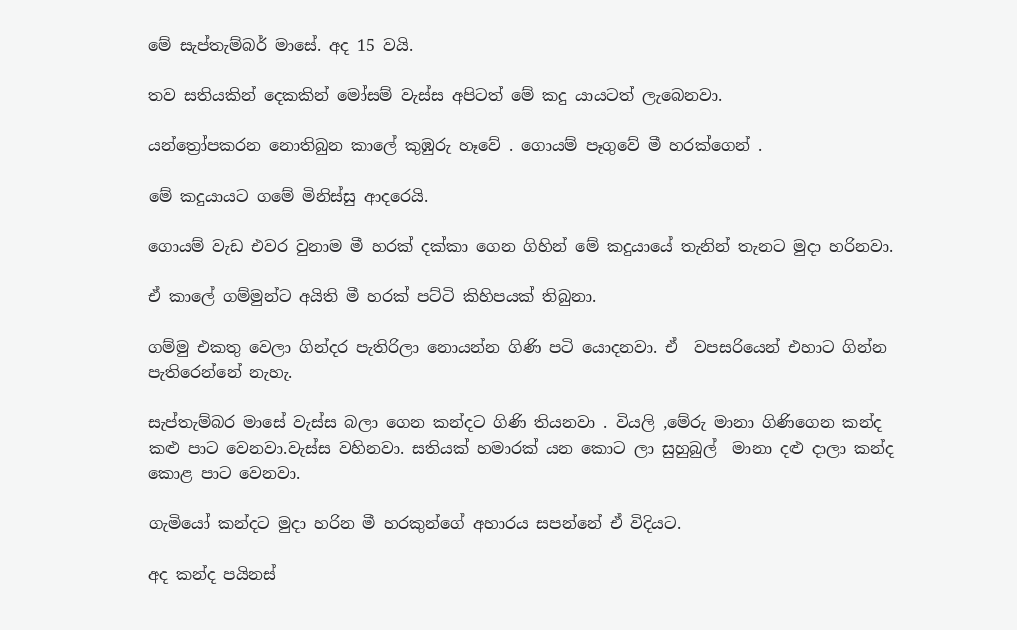මේ සැප්තැම්බර් මාසේ. අද 15 වයි.

තව සතියකින් දෙකකින් මෝසම් වැස්ස අපිටත් මේ කදු යායටත් ලැබෙනවා.

යන්ත්‍රෝපකරන නොතිබුන කාලේ කුඹුරු හෑවේ . ගොයම් පෑගුවේ මී හරක්ගෙන් .

මේ කදුයායට ගමේ මිනිස්සු ආදරෙයි.

ගොයම් වැඩ එවර වුනාම මී හරක් දක්කා ගෙන ගිහින් මේ කදුයායේ තැනින් තැනට මුදා හරිනවා.

ඒ කාලේ ගම්මුන්ට අයිති මී හරක් පට්ටි කිහිපයක් තිබුනා.

ගම්මු එකතු වෙලා ගින්දර පැතිරිලා නොයන්න ගිණි පටි යොදනවා. ඒ  වපසරියෙන් එහාට ගින්න පැතිරෙන්නේ නැහැ.

සැප්තැම්බර මාසේ වැස්ස බලා ගෙන කන්දට ගිණි තියනවා . වියලි ,මේරු මානා ගිණිගෙන කන්ද කළු පාට වෙනවා.වැස්ස වහිනවා. සතියක් හමාරක් යන කොට ලා සුහුබුල්  මානා දළු දාලා කන්ද කොළ පාට වෙනවා.

ගැමියෝ කන්දට මුදා හරින මී හරකුන්ගේ අහාරය සපන්නේ ඒ විදියට.

අද කන්ද පයිනස්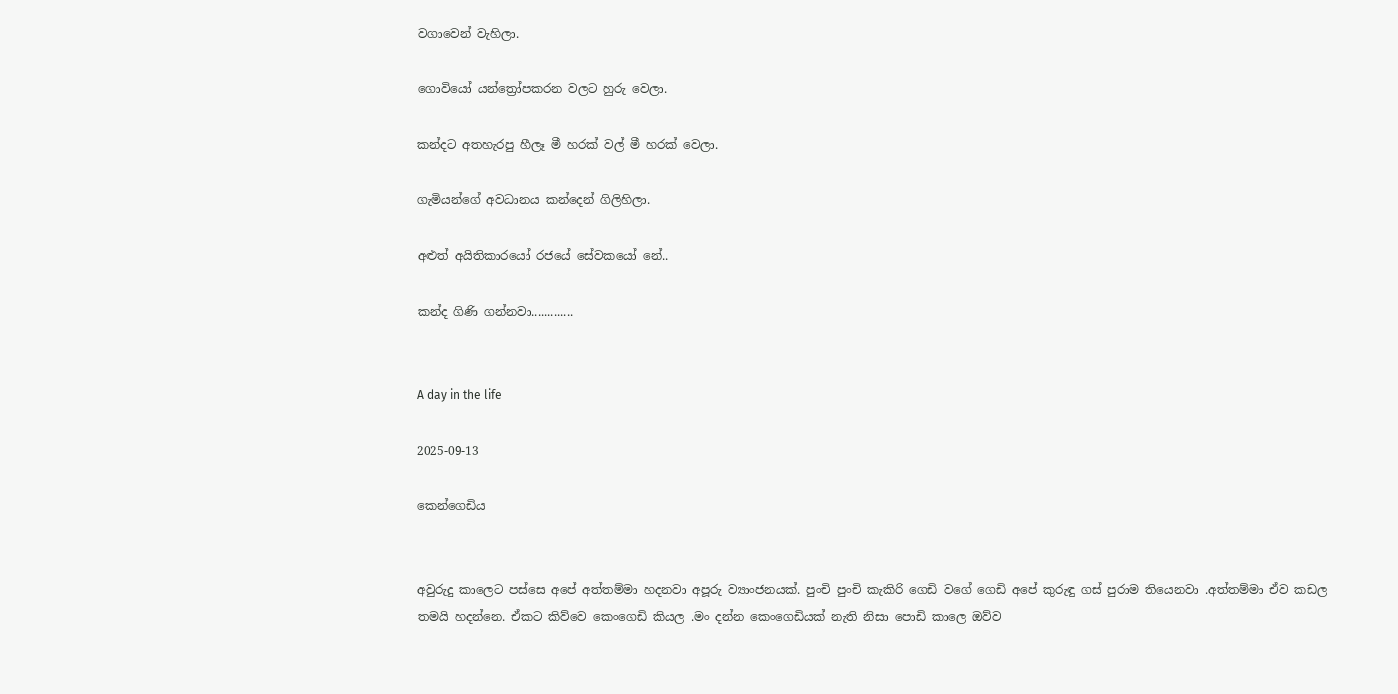වගාවෙන් වැහිලා.

ගොවියෝ යන්ත්‍රෝපකරන වලට හුරු වෙලා.

කන්දට අතහැරපු හීලෑ මී හරක් වල් මී හරක් වෙලා.

ගැමියන්ගේ අවධානය කන්දෙන් ගිලිහිලා.

අළුත් අයිතිකාරයෝ රජයේ සේවකයෝ නේ..

කන්ද ගිණි ගන්නවා.............


A day in the life

2025-09-13

කෙන්ගෙඩිය


අවුරුදු කාලෙට පස්සෙ අපේ අත්තම්මා හදනවා අපූරු ව්‍යාංජනයක්. පුංචි පුංචි කැකිරි ගෙඩි වගේ ගෙඩි අපේ කුරුඳු ගස් පුරාම තියෙනවා .අත්තම්මා ඒව කඩල තමයි හදන්නෙ. ඒකට කිව්වෙ කෙංගෙඩි කියල .මං දන්න කෙංගෙඩියක් නැති නිසා පොඩි කාලෙ ඔව්ව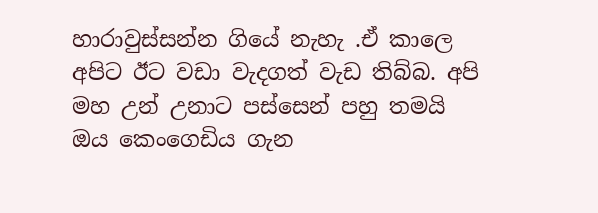හාරාවුස්සන්න ගියේ නැහැ .ඒ කාලෙ අපිට ඊට වඩා වැදගත් වැඩ තිබ්බ. අපි මහ උන් උනාට පස්සෙන් පහු තමයි ඔය කෙංගෙඩිය ගැන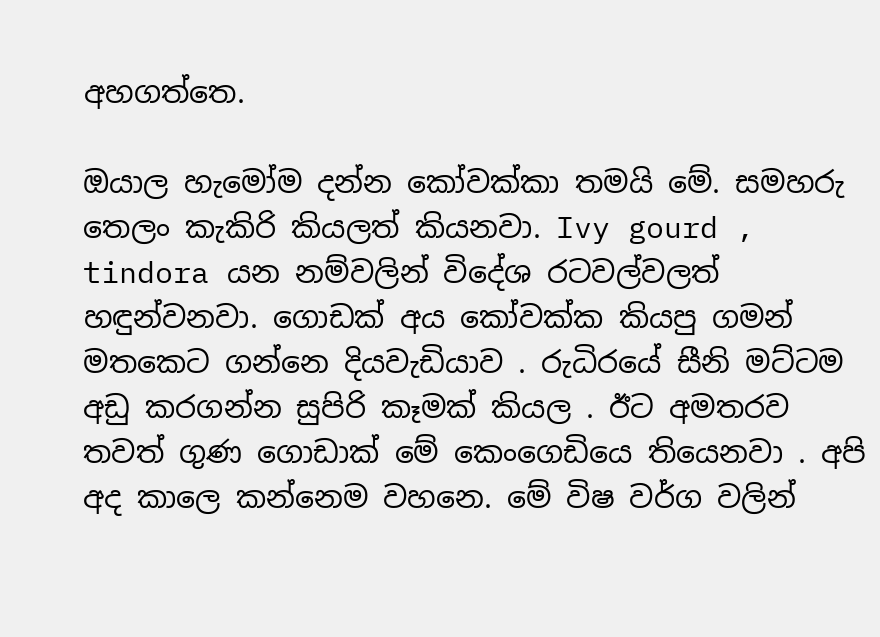අහගත්තෙ.

ඔයාල හැමෝම දන්න කෝවක්කා තමයි මේ. සමහරු තෙලං කැකිරි කියලත් කියනවා. Ivy gourd , tindora යන නම්වලින් විදේශ රටවල්වලත් හඳුන්වනවා. ගොඩක් අය කෝවක්ක කියපු ගමන් මතකෙට ගන්නෙ දියවැඩියාව . රුධිරයේ සීනි මට්ටම අඩු කරගන්න සුපිරි කෑමක් කියල . ඊට අමතරව තවත් ගුණ ගොඩාක් මේ කෙංගෙඩියෙ තියෙනවා . අපි අද කාලෙ කන්නෙම වහනෙ. මේ විෂ වර්ග වලින්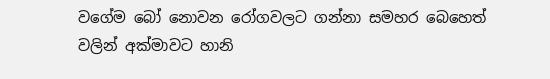වගේම බෝ නොවන රෝගවලට ගන්නා සමහර බෙහෙත් වලින් අක්මාවට හානි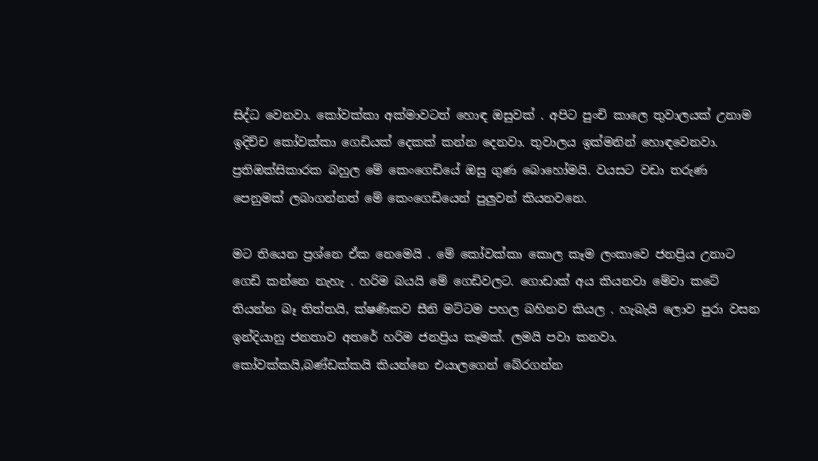සිද්ධ වෙනවා. කෝවක්කා අක්මාවටත් හොඳ ඔසුවක් . අපිට පුංචි කාලෙ තුවාලයක් උනාම ඉදිච්ච කෝවක්කා ගෙඩියක් දෙකක් කන්න දෙනවා. තුවාලය ඉක්මනින් හොඳවෙනවා. ප්‍රතිඔක්සිකාරක බහුල මේ කෙංගෙඩියේ ඔසු ගුණ බොහෝමයි. වයසට වඩා තරුණ පෙනුමක් ලබාගන්නත් මේ කෙංගෙඩියෙන් පුලුවන් කියනවනෙ.

මට තියෙන ප්‍රශ්නෙ ඒක නෙමෙයි . මේ කෝවක්කා කොල කෑම ලංකාවෙ ජනප්‍රිය උනාට ගෙඩි කන්නෙ නැහැ . හරිම බයයි මේ ගෙඩිවලට. ගොඩාක් අය කියනවා මේවා කටේ තියන්න බෑ තිත්තයි, ක්ෂණිකව සීනි මට්ටම පහල බහිනව කියල . හැබැයි ලොව පුරා වසන ඉන්දියානු ජනතාව අතරේ හරිම ජනප්‍රිය කෑමක්. ලමයි පවා කනවා. කෝවක්කයි,බණ්ඩක්කයි කියන්නෙ එයාලගෙන් බේරගන්න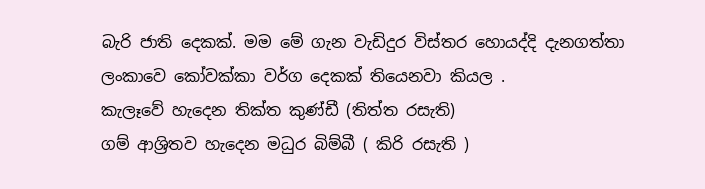බැරි ජාති දෙකක්. මම මේ ගැන වැඩිදුර විස්තර හොයද්දි දැනගත්තා ලංකාවෙ කෝවක්කා වර්ග දෙකක් තියෙනවා කියල .
කැලෑවේ හැදෙන තික්ත කුණ්ඩී (තිත්ත රසැති)
ගම් ආශ්‍රිතව හැදෙන මධුර බිම්බී ( කිරි රසැති )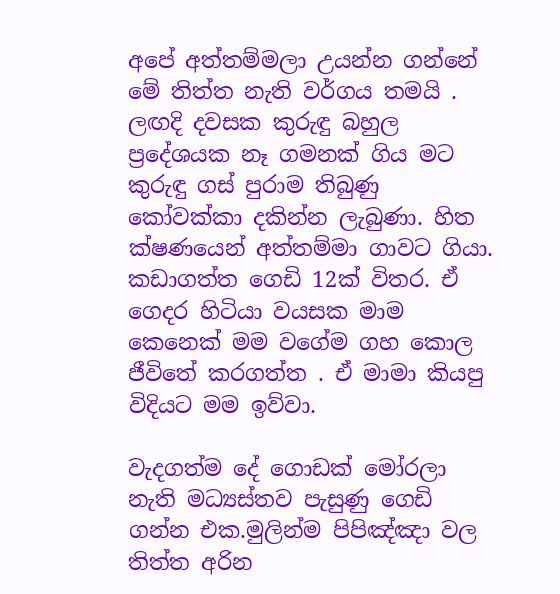අපේ අත්තම්මලා උයන්න ගන්නේ මේ තිත්ත නැති වර්ගය තමයි . ලඟදි දවසක කුරුඳු බහුල ප්‍රදේශයක නෑ ගමනක් ගිය මට කුරුඳු ගස් පුරාම තිබුණු කෝවක්කා දකින්න ලැබුණා. හිත ක්ෂණයෙන් අත්තම්මා ගාවට ගියා. කඩාගත්ත ගෙඩි 12ක් විතර. ඒ ගෙදර හිටියා වයසක මාම කෙනෙක් මම වගේම ගහ කොල ජීවිතේ කරගත්ත . ඒ මාමා කියපු විදියට මම ඉව්වා.

වැදගත්ම දේ ගොඩක් මෝරලා නැති මධ්‍යස්තව පැසුණු ගෙඩි ගන්න එක.මුලින්ම පිපිඤ්ඤා වල තිත්ත අරින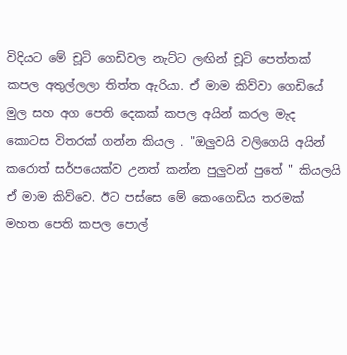විදියට මේ චූටි ගෙඩිවල නැට්ට ලඟින් චූටි පෙත්තක් කපල අතුල්ලලා තිත්ත ඇරියා. ඒ මාම කිව්වා ගෙඩියේ මුල සහ අග පෙති දෙකක් කපල අයින් කරල මැද කොටස විතරක් ගන්න කියල . "ඔලුවයි වලිගෙයි අයින් කරොත් සර්පයෙක්ව උනත් කන්න පුලුවන් පුතේ " කියලයි ඒ මාම කිව්වෙ. ඊට පස්සෙ මේ කෙංගෙඩිය තරමක් මහත පෙති කපල පොල්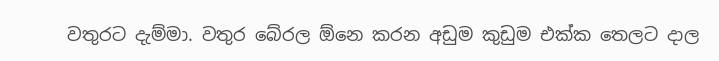වතුරට දැම්මා. වතුර බේරල ඕනෙ කරන අඩුම කුඩුම එක්ක තෙලට දාල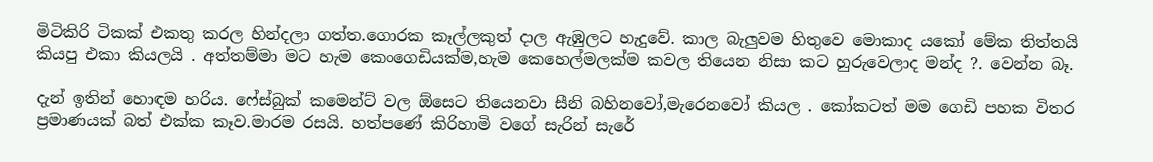මිටිකිරි ටිකක් එකතු කරල හින්දලා ගත්ත.ගොරක කෑල්ලකුත් දාල ඇඹුලට හැදුවේ. කාල බැලුවම හිතුවෙ මොකාද යකෝ මේක තිත්තයි කියපු එකා කියලයි . අත්තම්මා මට හැම කෙංගෙඩියක්ම,හැම කෙහෙල්මලක්ම කවල තියෙන නිසා කට හුරුවෙලාද මන්ද ?. වෙන්න බෑ.

දැන් ඉතින් හොඳම හරිය. ෆේස්බුක් කමෙන්ට් වල ඕසෙට තියෙනවා සීනි බහිනවෝ,මැරෙනවෝ කියල . කෝකටත් මම ගෙඩි පහක විතර ප්‍රමාණයක් බත් එක්ක කෑව.මාරම රසයි. හත්පණේ කිරිහාමි වගේ සැරින් සැරේ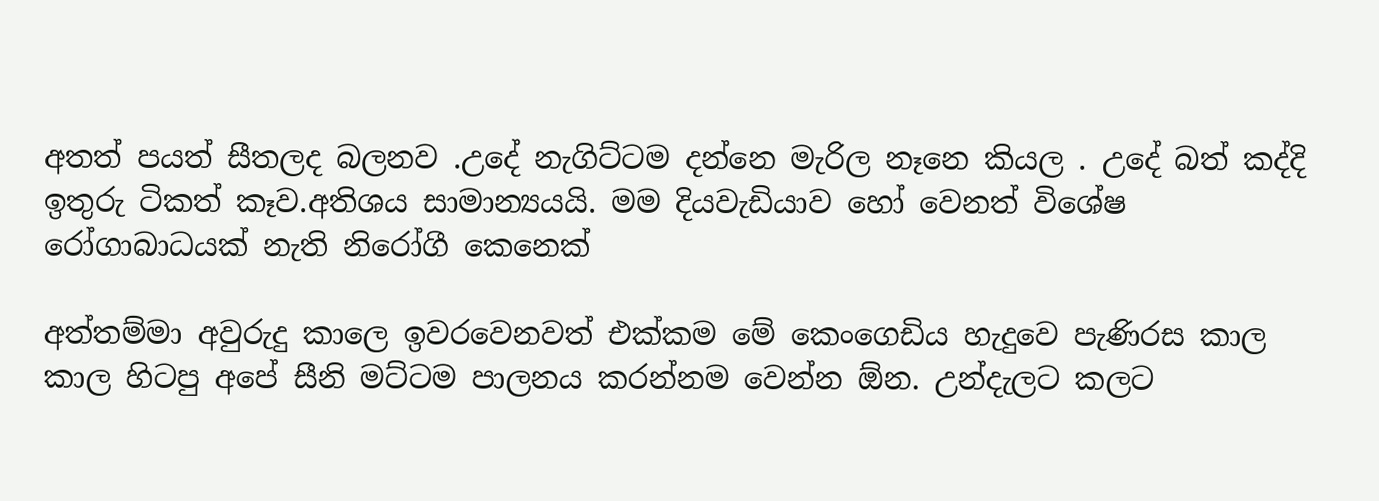අතත් පයත් සීතලද බලනව .උදේ නැගිට්ටම දන්නෙ මැරිල නෑනෙ කියල . උදේ බත් කද්දි ඉතුරු ටිකත් කෑව.අතිශය සාමාන්‍යයයි. මම දියවැඩියාව හෝ වෙනත් විශේෂ රෝගාබාධයක් නැති නිරෝගී කෙනෙක්

අත්තම්මා අවුරුදු කාලෙ ඉවරවෙනවත් එක්කම මේ කෙංගෙඩිය හැදුවෙ පැණිරස කාල කාල හිටපු අපේ සීනි මට්ටම පාලනය කරන්නම වෙන්න ඕන. උන්දැලට කලට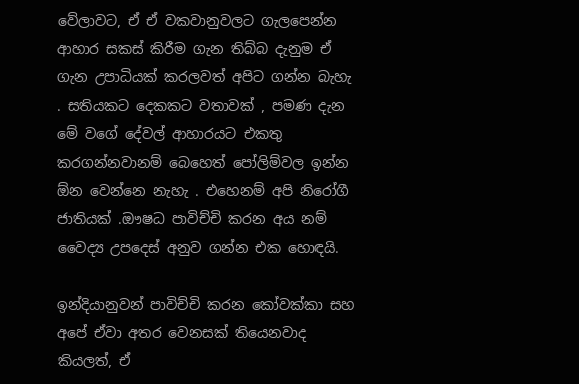වේලාවට, ඒ ඒ වකවානුවලට ගැලපෙන්න ආහාර සකස් කිරීම ගැන තිබ්බ දැනුම ඒ ගැන උපාධියක් කරලවත් අපිට ගන්න බැහැ . සතියකට දෙකකට වතාවක් , පමණ දැන මේ වගේ දේවල් ආහාරයට එකතු කරගන්නවානම් බෙහෙත් පෝලිම්වල ඉන්න ඕන වෙන්නෙ නැහැ . එහෙනම් අපි නිරෝගී ජාතියක් .ඖෂධ පාවිච්චි කරන අය නම් වෛද්‍ය උපදෙස් අනුව ගන්න එක හොඳයි.

ඉන්දියානුවන් පාවිච්චි කරන කෝවක්කා සහ අපේ ඒවා අතර වෙනසක් තියෙනවාද කියලත්, ඒ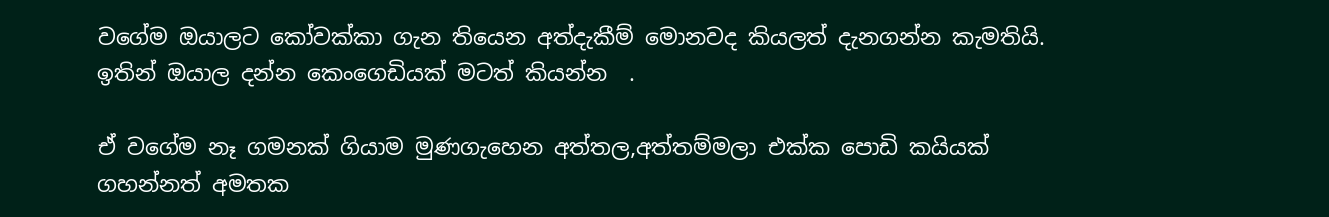වගේම ඔයාලට කෝවක්කා ගැන තියෙන අත්දැකීම් මොනවද කියලත් දැනගන්න කැමතියි. ඉතින් ඔයාල දන්න කෙංගෙඩියක් මටත් කියන්න  .

ඒ වගේම නෑ ගමනක් ගියාම මුණගැහෙන අත්තල,අත්තම්මලා එක්ක පොඩි කයියක් ගහන්නත් අමතක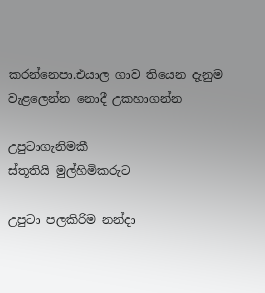කරන්නෙපා.එයාල ගාව තියෙන දැනුම වැළලෙන්න නොදී උකහාගන්න

උපුටාගැනිමකී
ස්තූතියි මුල්හිමිකරුට

උපුටා පලකිරිම නන්දා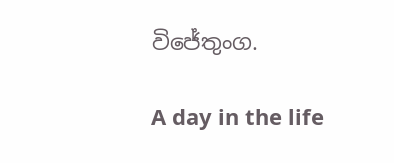විජේතුංග.

A day in the life